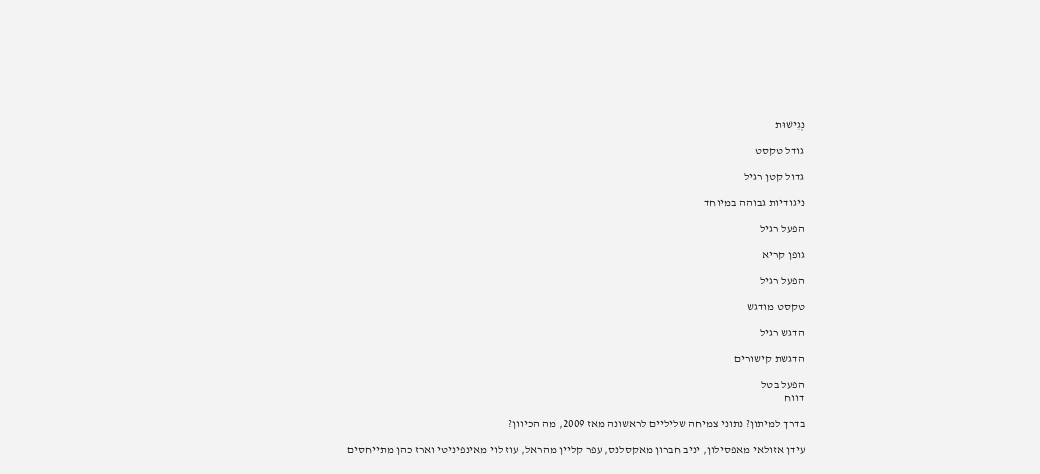נְגִישׁוּת

גודל טקסט

גדול קטן רגיל

ניגודיות גבוהה במיוחד

הפעל רגיל

גופן קריא

הפעל רגיל

טקסט מודגש

הדגש רגיל

הדגשת קישורים

הפעל בטל
דווח

בדרך למיתון? נתוני צמיחה שליליים לראשונה מאז 2009, מה הכיוון?

עידן אזולאי מאפסילון, יניב חברון מאקסלנס, עפר קליין מהראל, עוז לוי מאינפיניטי וארז כהן מתייחסים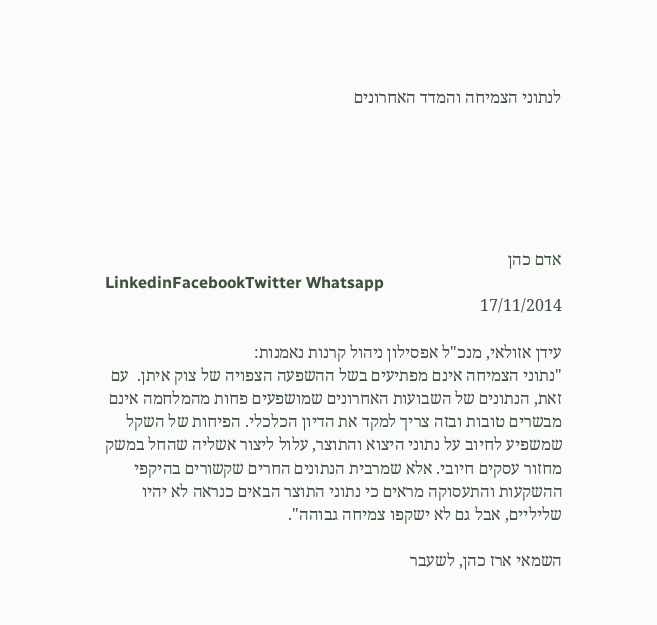לנתוני הצמיחה והמדד האחרונים






אדם כהן
LinkedinFacebookTwitter Whatsapp
17/11/2014

עידן אזולאי, מנכ"ל אפסילון ניהול קרנות נאמנות:
"נתוני הצמיחה אינם מפתיעים בשל ההשפעה הצפויה של צוק איתן.  עם זאת, הנתונים של השבועות האחרונים שמושפעים פחות מהמלחמה אינם מבשרים טובות ובזה צריך למקד את הדיון הכלכלי. הפיחות של השקל שמשפיע לחיוב על נתוני היצוא והתוצר, עלול ליצור אשליה שהחל במשק מחזור עסקים חיובי. אלא שמרבית הנתונים החרים שקשורים בהיקפי ההשקעות והתעסוקה מראים כי נתוני התוצר הבאים כנראה לא יהיו שליליים, אבל גם לא ישקפו צמיחה גבוהה".

השמאי ארז כהן, לשעבר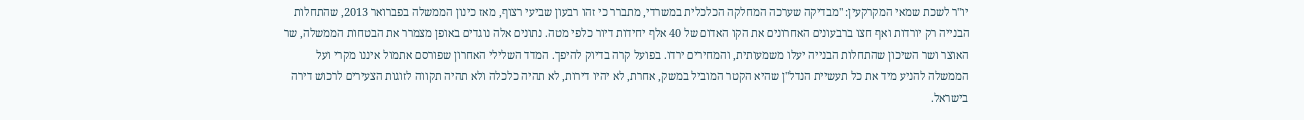יו"ר לשכת שמאי המקרקעין: "מבדיקה שערכה המחלקה הכלכלית במשרדי, מתברר כי זהו רבעון שביעי רצוף, מאז כינון הממשלה בפברואר 2013, שהתחלות הבנייה רק יורדות ואף חצו ברבעונים האחרונים את הקו האדום של 40 אלף יחידות דיור כלפי מטה. נתונים אלה נוגדים באופן מצמרר את הבטחות הממשלה, שר האוצר ושר השיכון שהתחלות הבנייה יעלו משמעותית, והמחירים ירדו. בפועל קרה בדיוק להיפך. המדד השלילי האחרון שפורסם אתמול איננו מקרי ועל הממשלה להניע מיד את כל תעשיית הנדל"ן שהיא הקטר המוביל במשק, אחרת, לא יהיו דירות, לא תהיה כלכלה ולא תהיה תקווה לזוגות הצעירים לרכוש דירה בישראל.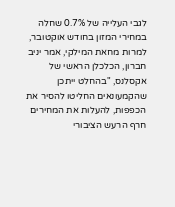לגבי העלייה של 0.7% שחלה במחירי המזון בחודש אוקטובר, למרות מחאת המילקי, אמר יניב חברון, הכלכלן הראשי של אקסלנס, "בהחלט ייתכן שהקמעונאים החליטו להסיר את הכפפות, להעלות את המחירים חרף הרעש הציבורי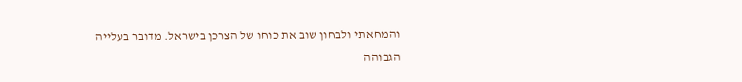והמחאתי ולבחון שוב את כוחו של הצרכן בישראל. מדובר בעלייה הגבוהה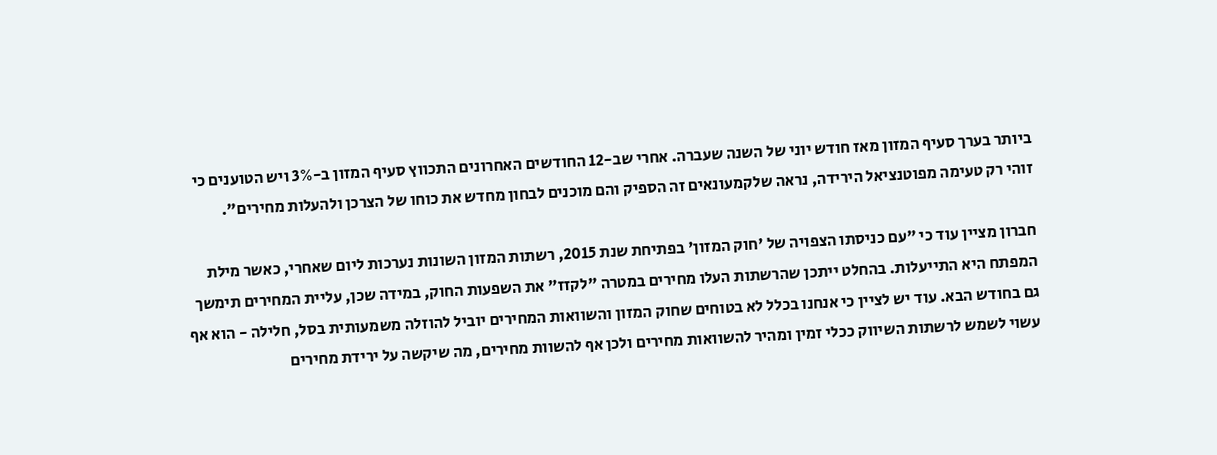ביותר בערך סעיף המזון מאז חודש יוני של השנה שעברה. אחרי שב-12 החודשים האחרונים התכווץ סעיף המזון ב-3% ויש הטוענים כי זוהי רק טעימה מפוטנציאל הירידה, נראה שלקמעונאים זה הספיק והם מוכנים לבחון מחדש את כוחו של הצרכן ולהעלות מחירים".

חברון מציין עוד כי "עם כניסתו הצפויה של 'חוק המזון' בפתיחת שנת 2015, רשתות המזון השונות נערכות ליום שאחרי, כאשר מילת המפתח היא התייעלות. בהחלט ייתכן שהרשתות העלו מחירים במטרה "לקזז" את השפעות החוק, במידה שכן, עליית המחירים תימשך גם בחודש הבא. עוד יש לציין כי אנחנו בכלל לא בטוחים שחוק המזון והשוואות המחירים יוביל להוזלה משמעותית בסל, חלילה - הוא אף עשוי לשמש לרשתות השיווק ככלי זמין ומהיר להשוואות מחירים ולכן אף להשוות מחירים, מה שיקשה על ירידת מחירים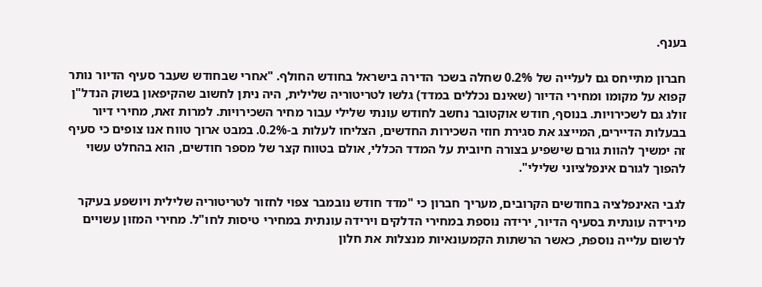בענף.

חברון מתייחס גם לעלייה של 0.2% שחלה בשכר הדירה בישראל בחודש החולף. "אחרי שבחודש שעבר סעיף הדיור נותר קפוא על מקומו ומחירי הדיור (שאינם נכללים במדד) גלשו לטריטוריה שלילית, היה ניתן לחשוב שהקיפאון בשוק הנדל"ן זולג גם לשכירויות. בנוסף, חודש אוקטובר נחשב לחודש עונתי שלילי עבור מחיר השכירויות. למרות זאת, מחירי דיור בבעלות הדיירים, המייצג את סגירת חוזי השכירות החדשים, הצליחו לעלות ב-0.2%. במבט ארוך טווח אנו צופים כי סעיף זה ימשיך להוות גורם שישפיע בצורה חיובית על המדד הכללי, אולם בטווח קצר של מספר חודשים, הוא בהחלט עשוי להפוך לגורם אינפלציוני שלילי".

לגבי האינפלציה בחודשים הקרובים, מעריך חברון כי "מדד חודש נובמבר צפוי לחזור לטריטוריה שלילית ויושפע בעיקר מירידה עונתית בסעיף הדיור, ירידה נוספת במחירי הדלקים וירידה עונתית במחירי טיסות לחו"ל. מחירי המזון עשויים לרשום עלייה נוספת, כאשר הרשתות הקמעונאיות מנצלות את חלון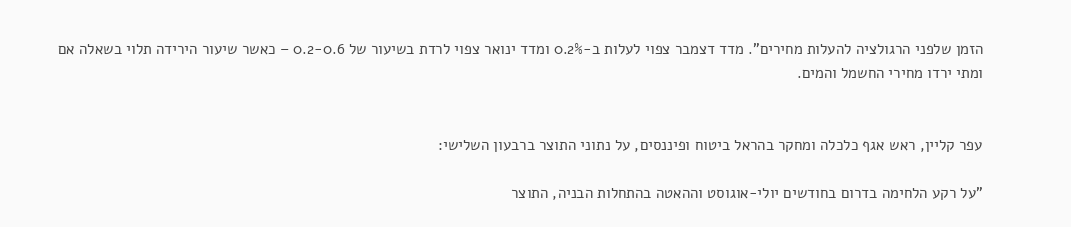הזמן שלפני הרגולציה להעלות מחירים". מדד דצמבר צפוי לעלות ב-0.2% ומדד ינואר צפוי לרדת בשיעור של 0.2-0.6 – כאשר שיעור הירידה תלוי בשאלה אם ומתי ירדו מחירי החשמל והמים.


עפר קליין, ראש אגף כלכלה ומחקר בהראל ביטוח ופיננסים, על נתוני התוצר ברבעון השלישי:

"על רקע הלחימה בדרום בחודשים יולי-אוגוסט וההאטה בהתחלות הבניה, התוצר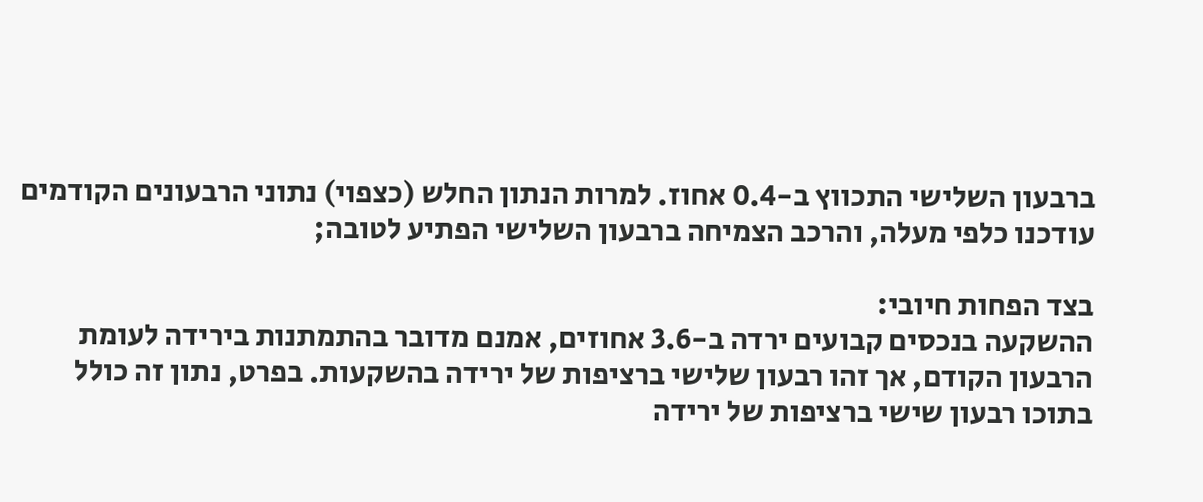ברבעון השלישי התכווץ ב-0.4 אחוז. למרות הנתון החלש (כצפוי) נתוני הרבעונים הקודמים עודכנו כלפי מעלה, והרכב הצמיחה ברבעון השלישי הפתיע לטובה;

בצד הפחות חיובי:
ההשקעה בנכסים קבועים ירדה ב-3.6 אחוזים, אמנם מדובר בהתמתנות בירידה לעומת הרבעון הקודם, אך זהו רבעון שלישי ברציפות של ירידה בהשקעות. בפרט, נתון זה כולל בתוכו רבעון שישי ברציפות של ירידה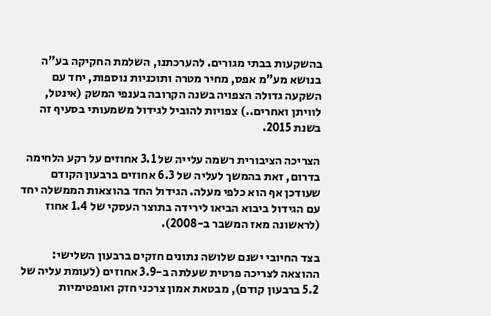בהשקעות בבתי מגורים. להערכתנו, השלמת החקיקה בע"ה בנושא מע"מ אפס, מחיר מטרה ותוכניות נוספות, יחד עם השקעה גדולה הצפויה בשנה הקרובה בענפי המשק (אינטל, לוויתן ואחרים..) צפויות להוביל לגידול משמעותי בסעיף זה בשנת 2015.

הצריכה הציבורית רשמה עלייה של 3.1 אחוזים על רקע הלחימה בדרום, זאת בהמשך לעליה של 6.3 אחוזים ברבעון הקודם שעודכן אף הוא כלפי מעלה. הגידול החד בהוצאות הממשלה יחד עם הגידול ביבוא הביאו לירידה בתוצר העסקי של 1.4 אחוז (לראשונה מאז המשבר ב-2008).

בצד החיובי ישנם שלושה נתונים חזקים ברבעון השלישי:
ההוצאה לצריכה פרטית שעלתה ב-3.9 אחוזים (לעומת עליה של 5.2 ברבעון קודם), מבטאת אמון צרכני חזק ואופטימיות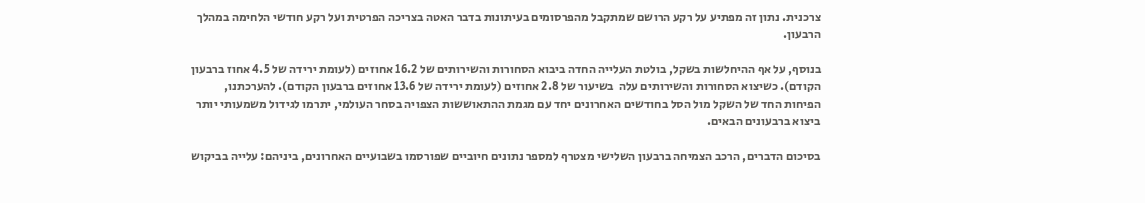צרכנית. נתון זה מפתיע על רקע הרושם שמתקבל מהפרסומים בעיתונות בדבר האטה בצריכה הפרטית ועל רקע חודשי הלחימה במהלך הרבעון.

בנוסף, על אף ההיחלשות בשקל, בולטת העלייה החדה ביבוא הסחורות והשירותים של 16.2 אחוזים (לעומת ירידה של 4.5 אחוז ברבעון הקודם). כשיצוא הסחורות והשירותים עלה  בשיעור של 2.8 אחוזים (לעומת ירידה של 13.6 אחוזים ברבעון הקודם). להערכתנו, הפיחות החד של השקל מול הסל בחודשים האחרונים יחד עם מגמת ההתאוששות הצפויה בסחר העולמי, יתרמו לגידול משמעותי יותר ביצוא ברבעונים הבאים.

בסיכום הדברים, הרכב הצמיחה ברבעון השלישי מצטרף למספר נתונים חיוביים שפורסמו בשבועיים האחרונים, ביניהם: עלייה בביקוש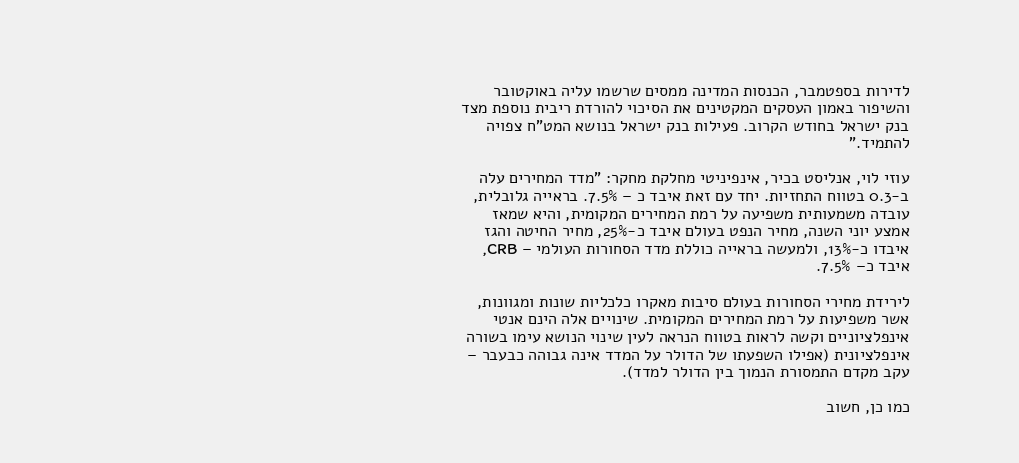לדירות בספטמבר, הכנסות המדינה ממסים שרשמו עליה באוקטובר והשיפור באמון העסקים המקטינים את הסיכוי להורדת ריבית נוספת מצד בנק ישראל בחודש הקרוב. פעילות בנק ישראל בנושא המט"ח צפויה להתמיד."

עוזי לוי, אנליסט בכיר, אינפיניטי מחלקת מחקר: "מדד המחירים עלה ב-0.3 בטווח התחזיות. יחד עם זאת איבד כ – 7.5%. בראייה גלובלית, עובדה משמעותית משפיעה על רמת המחירים המקומית, והיא שמאז אמצע יוני השנה, מחיר הנפט בעולם איבד כ-25%, מחיר החיטה והגז איבדו כ-13%, ולמעשה בראייה כוללת מדד הסחורות העולמי – CRB, איבד כ– 7.5%.

לירידת מחירי הסחורות בעולם סיבות מאקרו כלכליות שונות ומגוונות, אשר משפיעות על רמת המחירים המקומית. שינויים אלה הינם אנטי אינפלציוניים וקשה לראות בטווח הנראה לעין שינוי הנושא עימו בשורה אינפלציונית (אפילו השפעתו של הדולר על המדד אינה גבוהה כבעבר – עקב מקדם התמסורת הנמוך בין הדולר למדד).

כמו כן, חשוב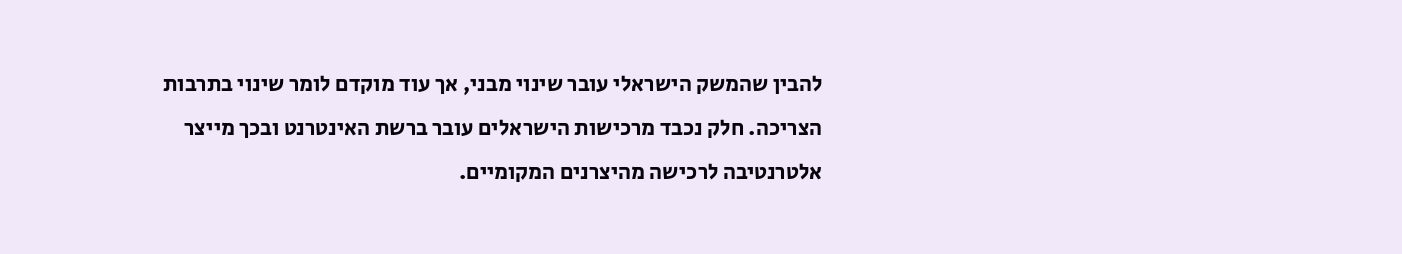להבין שהמשק הישראלי עובר שינוי מבני, אך עוד מוקדם לומר שינוי בתרבות הצריכה. חלק נכבד מרכישות הישראלים עובר ברשת האינטרנט ובכך מייצר אלטרנטיבה לרכישה מהיצרנים המקומיים.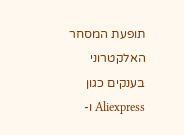תופעת המסחר האלקטרוני בענקים כגון Aliexpress ו-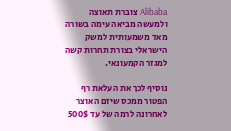Alibaba צוברת תאוצה ולמעשה מביאה עימה בשורה מאד משמעותית למשק הישראלי בצורת תחרות קשה למגזר הקמעונאי.

נוסיף לכך את העלאת רף הפטור ממכס שיזם האוצר לאחרונה לרמה של עד 500$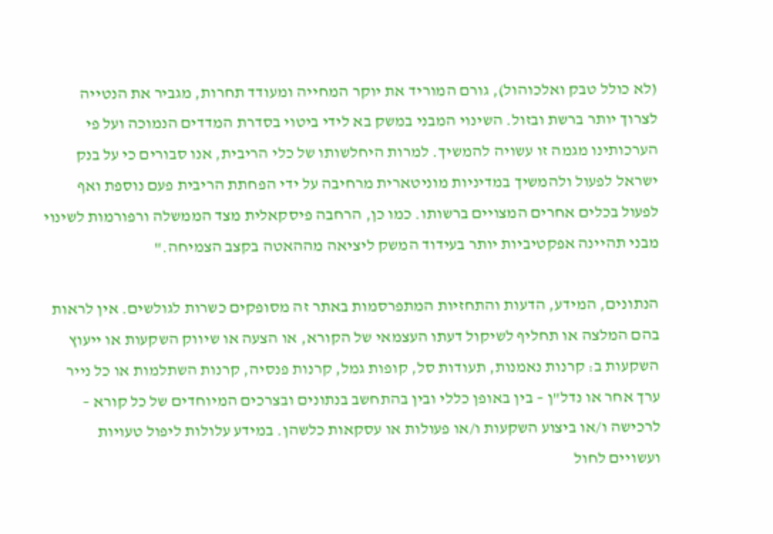(לא כולל טבק ואלכוהול), גורם המוריד את יוקר המחייה ומעודד תחרות, מגביר את הנטייה לצרוך יותר ברשת ובזול. השינוי המבני במשק בא לידי ביטוי בסדרת המדדים הנמוכה ועל פי הערכותינו מגמה זו עשויה להמשיך. למרות היחלשותו של כלי הריבית, אנו סבורים כי על בנק ישראל לפעול ולהמשיך במדיניות מוניטארית מרחיבה על ידי הפחתת הריבית פעם נוספת ואף לפעול בכלים אחרים המצויים ברשותו. כמו כן, הרחבה פיסקאלית מצד הממשלה ורפורמות לשינוי מבני תהיינה אפקטיביות יותר בעידוד המשק ליציאה מההאטה בקצב הצמיחה."

הנתונים, המידע, הדעות והתחזיות המתפרסמות באתר זה מסופקים כשרות לגולשים. אין לראות בהם המלצה או תחליף לשיקול דעתו העצמאי של הקורא, או הצעה או שיווק השקעות או ייעוץ השקעות ב: קרנות נאמנות, תעודות סל, קופות גמל, קרנות פנסיה, קרנות השתלמות או כל נייר ערך אחר או נדל"ן – בין באופן כללי ובין בהתחשב בנתונים ובצרכים המיוחדים של כל קורא – לרכישה ו/או ביצוע השקעות ו/או פעולות או עסקאות כלשהן. במידע עלולות ליפול טעויות ועשויים לחול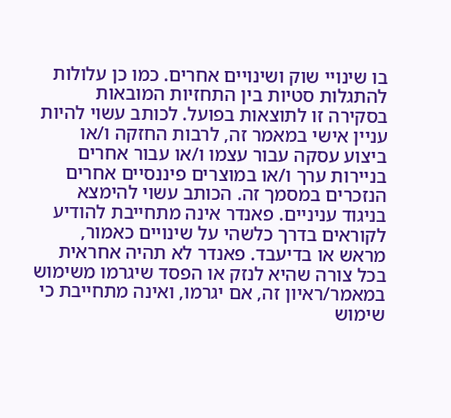בו שינויי שוק ושינויים אחרים. כמו כן עלולות להתגלות סטיות בין התחזיות המובאות בסקירה זו לתוצאות בפועל. לכותב עשוי להיות עניין אישי במאמר זה, לרבות החזקה ו/או ביצוע עסקה עבור עצמו ו/או עבור אחרים בניירות ערך ו/או במוצרים פיננסיים אחרים הנזכרים במסמך זה. הכותב עשוי להימצא בניגוד עניניים. פאנדר אינה מתחייבת להודיע לקוראים בדרך כלשהי על שינויים כאמור, מראש או בדיעבד. פאנדר לא תהיה אחראית בכל צורה שהיא לנזק או הפסד שיגרמו משימוש במאמר/ראיון זה, אם יגרמו, ואינה מתחייבת כי שימוש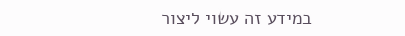במידע זה עשוי ליצור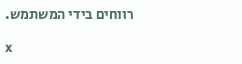רווחים בידי המשתמש.

x